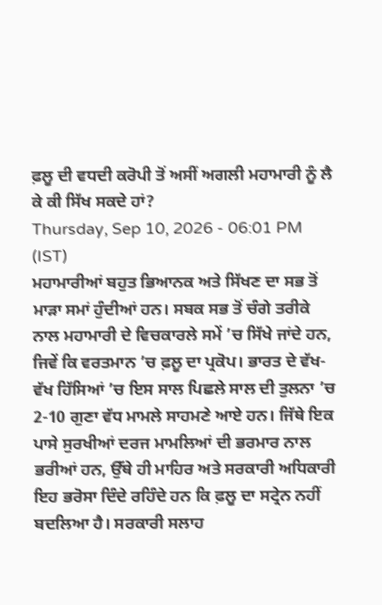ਫ਼ਲੂ ਦੀ ਵਧਦੀ ਕਰੋਪੀ ਤੋਂ ਅਸੀਂ ਅਗਲੀ ਮਹਾਮਾਰੀ ਨੂੰ ਲੈ ਕੇ ਕੀ ਸਿੱਖ ਸਕਦੇ ਹਾਂ?
Thursday, Sep 10, 2026 - 06:01 PM (IST)
ਮਹਾਮਾਰੀਆਂ ਬਹੁਤ ਭਿਆਨਕ ਅਤੇ ਸਿੱਖਣ ਦਾ ਸਭ ਤੋਂ ਮਾੜਾ ਸਮਾਂ ਹੁੰਦੀਆਂ ਹਨ। ਸਬਕ ਸਭ ਤੋਂ ਚੰਗੇ ਤਰੀਕੇ ਨਾਲ ਮਹਾਮਾਰੀ ਦੇ ਵਿਚਕਾਰਲੇ ਸਮੇਂ ’ਚ ਸਿੱਖੇ ਜਾਂਦੇ ਹਨ, ਜਿਵੇਂ ਕਿ ਵਰਤਮਾਨ ’ਚ ਫ਼ਲੂ ਦਾ ਪ੍ਰਕੋਪ। ਭਾਰਤ ਦੇ ਵੱਖ-ਵੱਖ ਹਿੱਸਿਆਂ ’ਚ ਇਸ ਸਾਲ ਪਿਛਲੇ ਸਾਲ ਦੀ ਤੁਲਨਾ ’ਚ 2-10 ਗੁਣਾ ਵੱਧ ਮਾਮਲੇ ਸਾਹਮਣੇ ਆਏ ਹਨ। ਜਿੱਥੇ ਇਕ ਪਾਸੇ ਸੁਰਖੀਆਂ ਦਰਜ ਮਾਮਲਿਆਂ ਦੀ ਭਰਮਾਰ ਨਾਲ ਭਰੀਆਂ ਹਨ, ਉੱਥੇ ਹੀ ਮਾਹਿਰ ਅਤੇ ਸਰਕਾਰੀ ਅਧਿਕਾਰੀ ਇਹ ਭਰੋਸਾ ਦਿੰਦੇ ਰਹਿੰਦੇ ਹਨ ਕਿ ਫ਼ਲੂ ਦਾ ਸਟ੍ਰੇਨ ਨਹੀਂ ਬਦਲਿਆ ਹੈ। ਸਰਕਾਰੀ ਸਲਾਹ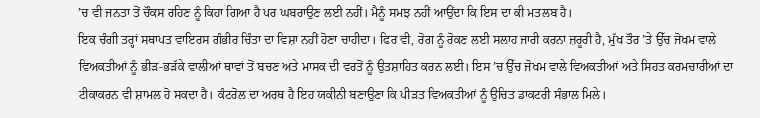’ਚ ਵੀ ਜਨਤਾ ਤੋਂ ਚੌਕਸ ਰਹਿਣ ਨੂੰ ਕਿਹਾ ਗਿਆ ਹੈ ਪਰ ਘਬਰਾਉਣ ਲਈ ਨਹੀਂ। ਮੈਨੂੰ ਸਮਝ ਨਹੀਂ ਆਉਂਦਾ ਕਿ ਇਸ ਦਾ ਕੀ ਮਤਲਬ ਹੈ।
ਇਕ ਚੰਗੀ ਤਰ੍ਹਾਂ ਸਥਾਪਤ ਵਾਇਰਸ ਗੰਭੀਰ ਚਿੰਤਾ ਦਾ ਵਿਸ਼ਾ ਨਹੀਂ ਹੋਣਾ ਚਾਹੀਦਾ। ਫਿਰ ਵੀ, ਰੋਗ ਨੂੰ ਰੋਕਣ ਲਈ ਸਲਾਹ ਜਾਰੀ ਕਰਨਾ ਜ਼ਰੂਰੀ ਹੈ, ਮੁੱਖ ਤੌਰ ’ਤੇ ਉੱਚ ਜੋਖਮ ਵਾਲੇ ਵਿਅਕਤੀਆਂ ਨੂੰ ਭੀੜ-ਭੜੱਕੇ ਵਾਲੀਆਂ ਥਾਵਾਂ ਤੋਂ ਬਚਣ ਅਤੇ ਮਾਸਕ ਦੀ ਵਰਤੋਂ ਨੂੰ ਉਤਸ਼ਾਹਿਤ ਕਰਨ ਲਈ। ਇਸ ’ਚ ਉੱਚ ਜੋਖਮ ਵਾਲੇ ਵਿਅਕਤੀਆਂ ਅਤੇ ਸਿਹਤ ਕਰਮਚਾਰੀਆਂ ਦਾ ਟੀਕਾਕਰਨ ਵੀ ਸ਼ਾਮਲ ਹੋ ਸਕਦਾ ਹੈ। ਕੰਟਰੋਲ ਦਾ ਅਰਥ ਹੈ ਇਹ ਯਕੀਨੀ ਬਣਾਉਣਾ ਕਿ ਪੀੜਤ ਵਿਅਕਤੀਆਂ ਨੂੰ ਉਚਿਤ ਡਾਕਟਰੀ ਸੰਭਾਲ ਮਿਲੇ।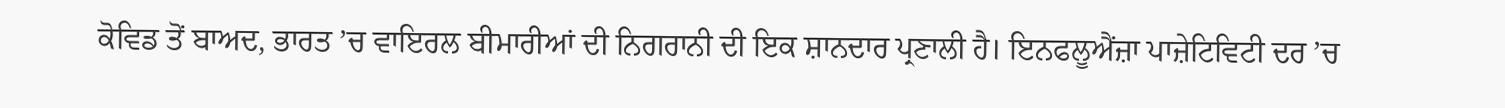ਕੋਵਿਡ ਤੋਂ ਬਾਅਦ, ਭਾਰਤ ’ਚ ਵਾਇਰਲ ਬੀਮਾਰੀਆਂ ਦੀ ਨਿਗਰਾਨੀ ਦੀ ਇਕ ਸ਼ਾਨਦਾਰ ਪ੍ਰਣਾਲੀ ਹੈ। ਇਨਫਲੂਐਂਜ਼ਾ ਪਾਜ਼ੇਟਿਵਿਟੀ ਦਰ ’ਚ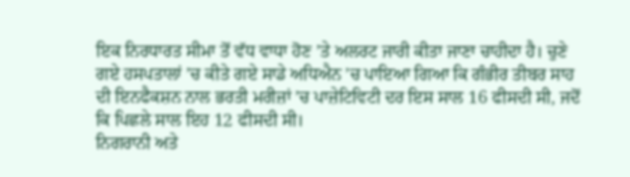ਇਕ ਨਿਰਧਾਰਤ ਸੀਮਾ ਤੋਂ ਵੱਧ ਵਾਧਾ ਹੋਣ ’ਤੇ ਅਲਰਟ ਜਾਰੀ ਕੀਤਾ ਜਾਣਾ ਚਾਹੀਦਾ ਹੈ। ਚੁਣੇ ਗਏ ਹਸਪਤਾਲਾਂ ’ਚ ਕੀਤੇ ਗਏ ਸਾਡੇ ਅਧਿਐਨ ’ਚ ਪਾਇਆ ਗਿਆ ਕਿ ਗੰਭੀਰ ਤੀਬਰ ਸਾਹ ਦੀ ਇਨਫੈਕਸ਼ਨ ਨਾਲ ਭਰਤੀ ਮਰੀਜ਼ਾਂ ’ਚ ਪਾਜ਼ੇਟਿਵਿਟੀ ਦਰ ਇਸ ਸਾਲ 16 ਫੀਸਦੀ ਸੀ, ਜਦੋਂ ਕਿ ਪਿਛਲੇ ਸਾਲ ਇਹ 12 ਫੀਸਦੀ ਸੀ।
ਨਿਗਰਾਨੀ ਅਤੇ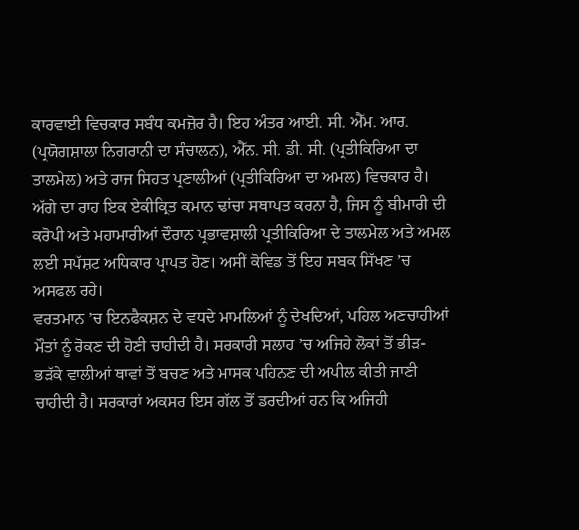ਕਾਰਵਾਈ ਵਿਚਕਾਰ ਸਬੰਧ ਕਮਜ਼ੋਰ ਹੈ। ਇਹ ਅੰਤਰ ਆਈ. ਸੀ. ਐੱਮ. ਆਰ. (ਪ੍ਰਯੋਗਸ਼ਾਲਾ ਨਿਗਰਾਨੀ ਦਾ ਸੰਚਾਲਨ), ਐੱਨ. ਸੀ. ਡੀ. ਸੀ. (ਪ੍ਰਤੀਕਿਰਿਆ ਦਾ ਤਾਲਮੇਲ) ਅਤੇ ਰਾਜ ਸਿਹਤ ਪ੍ਰਣਾਲੀਆਂ (ਪ੍ਰਤੀਕਿਰਿਆ ਦਾ ਅਮਲ) ਵਿਚਕਾਰ ਹੈ। ਅੱਗੇ ਦਾ ਰਾਹ ਇਕ ਏਕੀਕ੍ਰਿਤ ਕਮਾਨ ਢਾਂਚਾ ਸਥਾਪਤ ਕਰਨਾ ਹੈ, ਜਿਸ ਨੂੰ ਬੀਮਾਰੀ ਦੀ ਕਰੋਪੀ ਅਤੇ ਮਹਾਮਾਰੀਆਂ ਦੌਰਾਨ ਪ੍ਰਭਾਵਸ਼ਾਲੀ ਪ੍ਰਤੀਕਿਰਿਆ ਦੇ ਤਾਲਮੇਲ ਅਤੇ ਅਮਲ ਲਈ ਸਪੱਸ਼ਟ ਅਧਿਕਾਰ ਪ੍ਰਾਪਤ ਹੋਣ। ਅਸੀਂ ਕੋਵਿਡ ਤੋਂ ਇਹ ਸਬਕ ਸਿੱਖਣ ’ਚ ਅਸਫਲ ਰਹੇ।
ਵਰਤਮਾਨ ’ਚ ਇਨਫੈਕਸ਼ਨ ਦੇ ਵਧਦੇ ਮਾਮਲਿਆਂ ਨੂੰ ਦੇਖਦਿਆਂ, ਪਹਿਲ ਅਣਚਾਹੀਆਂ ਮੌਤਾਂ ਨੂੰ ਰੋਕਣ ਦੀ ਹੋਣੀ ਚਾਹੀਦੀ ਹੈ। ਸਰਕਾਰੀ ਸਲਾਹ ’ਚ ਅਜਿਹੇ ਲੋਕਾਂ ਤੋਂ ਭੀੜ-ਭੜੱਕੇ ਵਾਲੀਆਂ ਥਾਵਾਂ ਤੋਂ ਬਚਣ ਅਤੇ ਮਾਸਕ ਪਹਿਨਣ ਦੀ ਅਪੀਲ ਕੀਤੀ ਜਾਣੀ ਚਾਹੀਦੀ ਹੈ। ਸਰਕਾਰਾਂ ਅਕਸਰ ਇਸ ਗੱਲ ਤੋਂ ਡਰਦੀਆਂ ਹਨ ਕਿ ਅਜਿਹੀ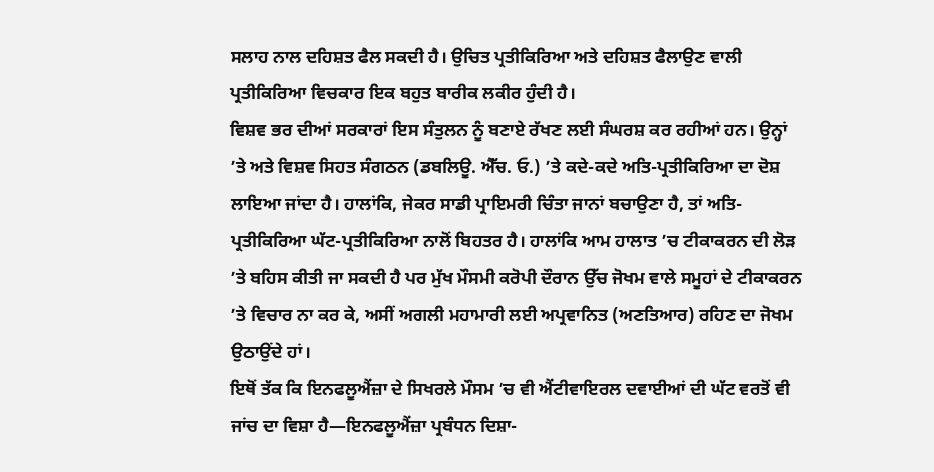ਸਲਾਹ ਨਾਲ ਦਹਿਸ਼ਤ ਫੈਲ ਸਕਦੀ ਹੈ। ਉਚਿਤ ਪ੍ਰਤੀਕਿਰਿਆ ਅਤੇ ਦਹਿਸ਼ਤ ਫੈਲਾਉਣ ਵਾਲੀ ਪ੍ਰਤੀਕਿਰਿਆ ਵਿਚਕਾਰ ਇਕ ਬਹੁਤ ਬਾਰੀਕ ਲਕੀਰ ਹੁੰਦੀ ਹੈ।
ਵਿਸ਼ਵ ਭਰ ਦੀਆਂ ਸਰਕਾਰਾਂ ਇਸ ਸੰਤੁਲਨ ਨੂੰ ਬਣਾਏ ਰੱਖਣ ਲਈ ਸੰਘਰਸ਼ ਕਰ ਰਹੀਆਂ ਹਨ। ਉਨ੍ਹਾਂ ’ਤੇ ਅਤੇ ਵਿਸ਼ਵ ਸਿਹਤ ਸੰਗਠਨ (ਡਬਲਿਊ. ਐੱਚ. ਓ.) ’ਤੇ ਕਦੇ-ਕਦੇ ਅਤਿ-ਪ੍ਰਤੀਕਿਰਿਆ ਦਾ ਦੋਸ਼ ਲਾਇਆ ਜਾਂਦਾ ਹੈ। ਹਾਲਾਂਕਿ, ਜੇਕਰ ਸਾਡੀ ਪ੍ਰਾਇਮਰੀ ਚਿੰਤਾ ਜਾਨਾਂ ਬਚਾਉਣਾ ਹੈ, ਤਾਂ ਅਤਿ-ਪ੍ਰਤੀਕਿਰਿਆ ਘੱਟ-ਪ੍ਰਤੀਕਿਰਿਆ ਨਾਲੋਂ ਬਿਹਤਰ ਹੈ। ਹਾਲਾਂਕਿ ਆਮ ਹਾਲਾਤ ’ਚ ਟੀਕਾਕਰਨ ਦੀ ਲੋੜ ’ਤੇ ਬਹਿਸ ਕੀਤੀ ਜਾ ਸਕਦੀ ਹੈ ਪਰ ਮੁੱਖ ਮੌਸਮੀ ਕਰੋਪੀ ਦੌਰਾਨ ਉੱਚ ਜੋਖਮ ਵਾਲੇ ਸਮੂਹਾਂ ਦੇ ਟੀਕਾਕਰਨ ’ਤੇ ਵਿਚਾਰ ਨਾ ਕਰ ਕੇ, ਅਸੀਂ ਅਗਲੀ ਮਹਾਮਾਰੀ ਲਈ ਅਪ੍ਰਵਾਨਿਤ (ਅਣਤਿਆਰ) ਰਹਿਣ ਦਾ ਜੋਖਮ ਉਠਾਉਂਦੇ ਹਾਂ।
ਇਥੋਂ ਤੱਕ ਕਿ ਇਨਫਲੂਐਂਜ਼ਾ ਦੇ ਸਿਖਰਲੇ ਮੌਸਮ ’ਚ ਵੀ ਐਂਟੀਵਾਇਰਲ ਦਵਾਈਆਂ ਦੀ ਘੱਟ ਵਰਤੋਂ ਵੀ ਜਾਂਚ ਦਾ ਵਿਸ਼ਾ ਹੈ—ਇਨਫਲੂਐਂਜ਼ਾ ਪ੍ਰਬੰਧਨ ਦਿਸ਼ਾ-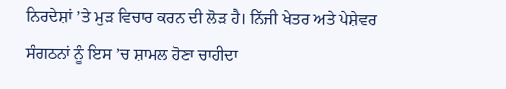ਨਿਰਦੇਸ਼ਾਂ ’ਤੇ ਮੁੜ ਵਿਚਾਰ ਕਰਨ ਦੀ ਲੋੜ ਹੈ। ਨਿੱਜੀ ਖੇਤਰ ਅਤੇ ਪੇਸ਼ੇਵਰ ਸੰਗਠਨਾਂ ਨੂੰ ਇਸ ’ਚ ਸ਼ਾਮਲ ਹੋਣਾ ਚਾਹੀਦਾ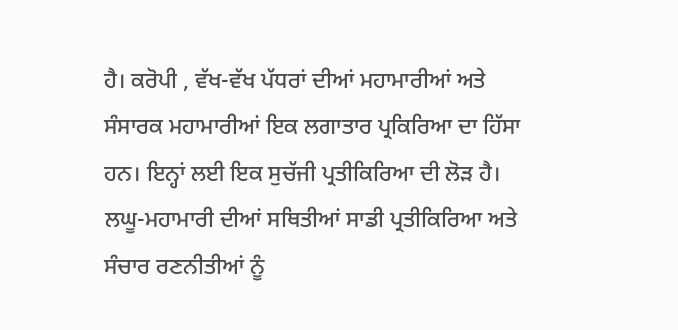ਹੈ। ਕਰੋਪੀ , ਵੱਖ-ਵੱਖ ਪੱਧਰਾਂ ਦੀਆਂ ਮਹਾਮਾਰੀਆਂ ਅਤੇ ਸੰਸਾਰਕ ਮਹਾਮਾਰੀਆਂ ਇਕ ਲਗਾਤਾਰ ਪ੍ਰਕਿਰਿਆ ਦਾ ਹਿੱਸਾ ਹਨ। ਇਨ੍ਹਾਂ ਲਈ ਇਕ ਸੁਚੱਜੀ ਪ੍ਰਤੀਕਿਰਿਆ ਦੀ ਲੋੜ ਹੈ। ਲਘੂ-ਮਹਾਮਾਰੀ ਦੀਆਂ ਸਥਿਤੀਆਂ ਸਾਡੀ ਪ੍ਰਤੀਕਿਰਿਆ ਅਤੇ ਸੰਚਾਰ ਰਣਨੀਤੀਆਂ ਨੂੰ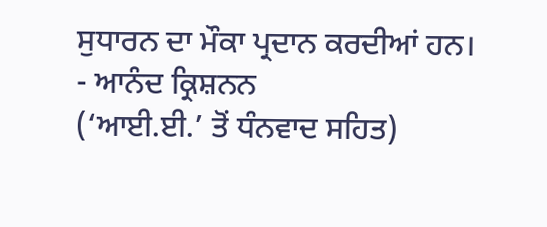ਸੁਧਾਰਨ ਦਾ ਮੌਕਾ ਪ੍ਰਦਾਨ ਕਰਦੀਆਂ ਹਨ।
- ਆਨੰਦ ਕ੍ਰਿਸ਼ਨਨ
(‘ਆਈ.ਈ.’ ਤੋਂ ਧੰਨਵਾਦ ਸਹਿਤ)